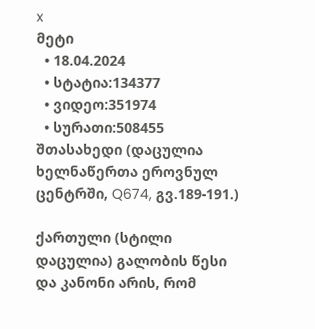x
მეტი
  • 18.04.2024
  • სტატია:134377
  • ვიდეო:351974
  • სურათი:508455
შთასახედი (დაცულია ხელნაწერთა ეროვნულ ცენტრში, Q674, გვ.189-191.)

ქართული (სტილი დაცულია) გალობის წესი და კანონი არის, რომ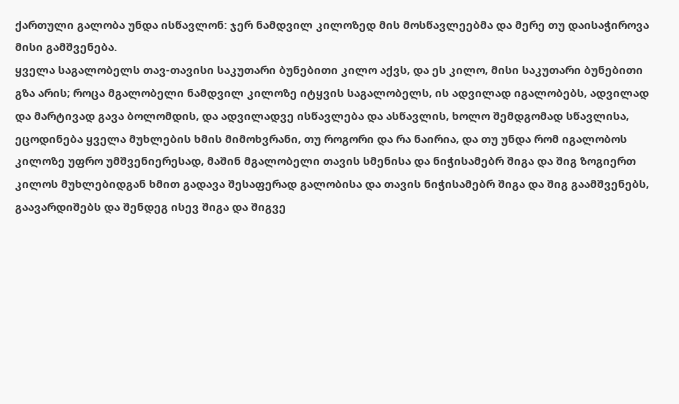ქართული გალობა უნდა ისწავლონ: ჯერ ნამდვილ კილოზედ მის მოსწავლეებმა და მერე თუ დაისაჭიროვა მისი გამშვენება.
ყველა საგალობელს თავ-თავისი საკუთარი ბუნებითი კილო აქვს, და ეს კილო, მისი საკუთარი ბუნებითი გზა არის; როცა მგალობელი ნამდვილ კილოზე იტყვის საგალობელს, ის ადვილად იგალობებს, ადვილად და მარტივად გავა ბოლომდის, და ადვილადვე ისწავლება და ასწავლის, ხოლო შემდგომად სწავლისა, ეცოდინება ყველა მუხლების ხმის მიმოხვრანი, თუ როგორი და რა ნაირია, და თუ უნდა რომ იგალობოს კილოზე უფრო უმშვენიერესად, მაშინ მგალობელი თავის სმენისა და ნიჭისამებრ შიგა და შიგ ზოგიერთ კილოს მუხლებიდგან ხმით გადავა შესაფერად გალობისა და თავის ნიჭისამებრ შიგა და შიგ გაამშვენებს, გაავარდიშებს და შენდეგ ისევ შიგა და შიგვე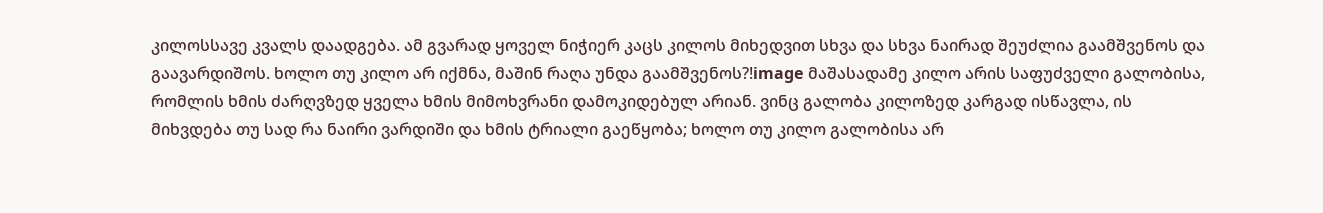კილოსსავე კვალს დაადგება. ამ გვარად ყოველ ნიჭიერ კაცს კილოს მიხედვით სხვა და სხვა ნაირად შეუძლია გაამშვენოს და გაავარდიშოს. ხოლო თუ კილო არ იქმნა, მაშინ რაღა უნდა გაამშვენოს?!image მაშასადამე კილო არის საფუძველი გალობისა, რომლის ხმის ძარღვზედ ყველა ხმის მიმოხვრანი დამოკიდებულ არიან. ვინც გალობა კილოზედ კარგად ისწავლა, ის მიხვდება თუ სად რა ნაირი ვარდიში და ხმის ტრიალი გაეწყობა; ხოლო თუ კილო გალობისა არ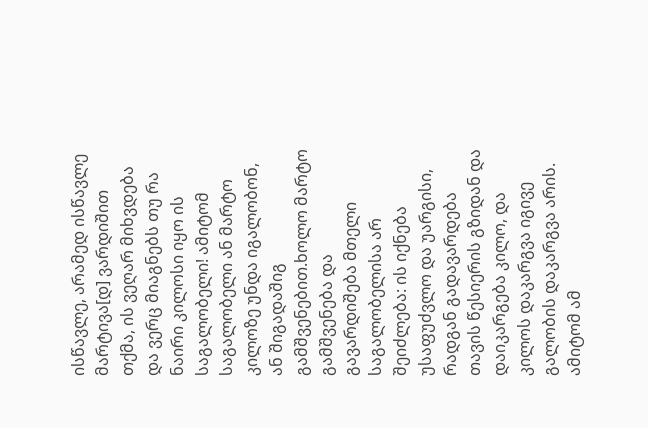ისწავლე, არამედ ისწავლე მარტივა[დ] ვარდიშით თქმა, ის ვეღარ მიხვდება და ვერც მიაგნებს თუ რა ნაირი კილოსი იყო ის საგალობელი! ამიტომ საგალობელი ან მარტო კილოზე უნდა იგალობონ, ან შიგადაშიგ გამშვენებით.ხოლო მარტო გამშვენება და გავარდიშება მთელი საგალობელისა არ შეიძლება: ის იქნება უსაფუძვლო და უარგისი, რადგან გადავარდება თავის წესიერის გზიდან და დაიკარგება კილო, და კილოს დაკარგვა იგივე გალობის დაკარგვა არის. ამიტომ ამ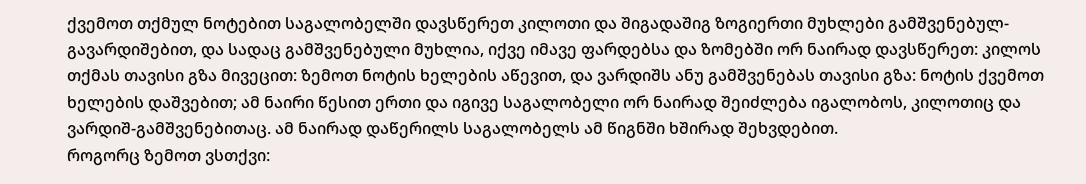ქვემოთ თქმულ ნოტებით საგალობელში დავსწერეთ კილოთი და შიგადაშიგ ზოგიერთი მუხლები გამშვენებულ-გავარდიშებით, და სადაც გამშვენებული მუხლია, იქვე იმავე ფარდებსა და ზომებში ორ ნაირად დავსწერეთ: კილოს თქმას თავისი გზა მივეცით: ზემოთ ნოტის ხელების აწევით, და ვარდიშს ანუ გამშვენებას თავისი გზა: ნოტის ქვემოთ ხელების დაშვებით; ამ ნაირი წესით ერთი და იგივე საგალობელი ორ ნაირად შეიძლება იგალობოს, კილოთიც და ვარდიშ-გამშვენებითაც. ამ ნაირად დაწერილს საგალობელს ამ წიგნში ხშირად შეხვდებით.
როგორც ზემოთ ვსთქვი: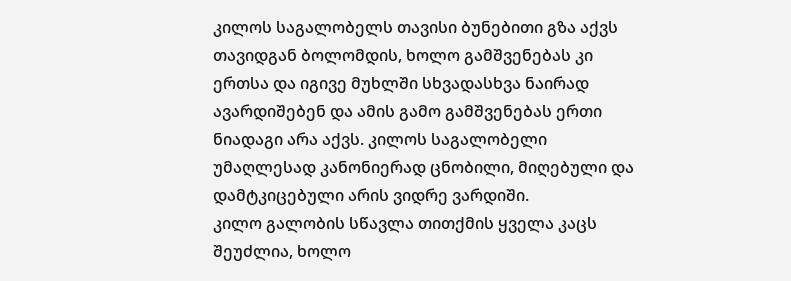კილოს საგალობელს თავისი ბუნებითი გზა აქვს თავიდგან ბოლომდის, ხოლო გამშვენებას კი ერთსა და იგივე მუხლში სხვადასხვა ნაირად ავარდიშებენ და ამის გამო გამშვენებას ერთი ნიადაგი არა აქვს. კილოს საგალობელი უმაღლესად კანონიერად ცნობილი, მიღებული და დამტკიცებული არის ვიდრე ვარდიში.
კილო გალობის სწავლა თითქმის ყველა კაცს შეუძლია, ხოლო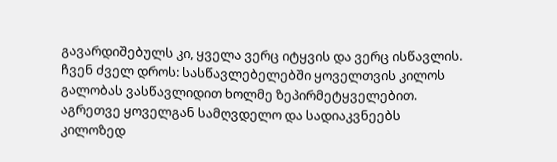გავარდიშებულს კი, ყველა ვერც იტყვის და ვერც ისწავლის.
ჩვენ ძველ დროს: სასწავლებელებში ყოველთვის კილოს გალობას ვასწავლიდით ხოლმე ზეპირმეტყველებით. აგრეთვე ყოველგან სამღვდელო და სადიაკვნეებს კილოზედ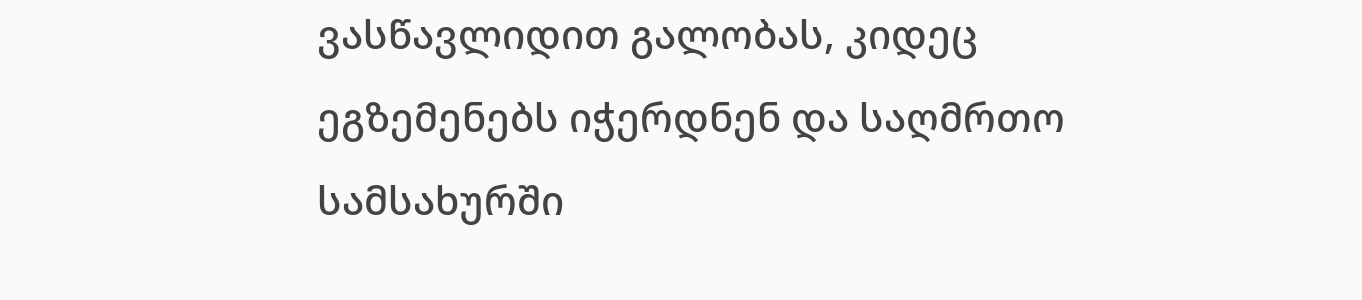ვასწავლიდით გალობას, კიდეც ეგზემენებს იჭერდნენ და საღმრთო სამსახურში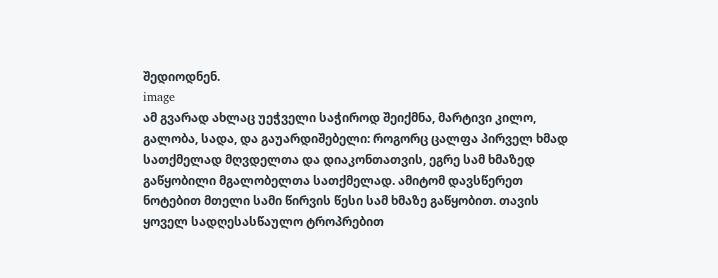შედიოდნენ.
image
ამ გვარად ახლაც უეჭველი საჭიროდ შეიქმნა, მარტივი კილო, გალობა, სადა, და გაუარდიშებელი: როგორც ცალფა პირველ ხმად სათქმელად მღვდელთა და დიაკონთათვის, ეგრე სამ ხმაზედ გაწყობილი მგალობელთა სათქმელად. ამიტომ დავსწერეთ ნოტებით მთელი სამი წირვის წესი სამ ხმაზე გაწყობით. თავის ყოველ სადღესასწაულო ტროპრებით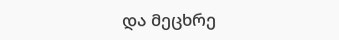და მეცხრე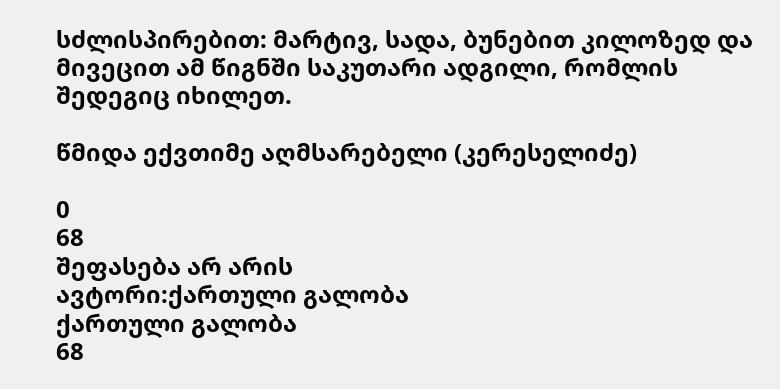სძლისპირებით: მარტივ, სადა, ბუნებით კილოზედ და მივეცით ამ წიგნში საკუთარი ადგილი, რომლის შედეგიც იხილეთ.

წმიდა ექვთიმე აღმსარებელი (კერესელიძე)

0
68
შეფასება არ არის
ავტორი:ქართული გალობა
ქართული გალობა
68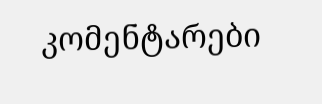კომენტარები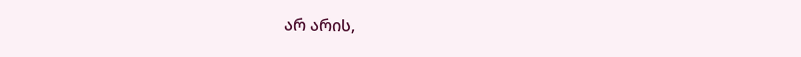არ არის,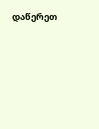დაწერეთ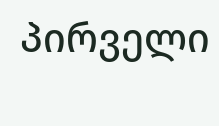პირველი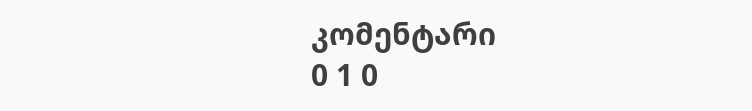კომენტარი
0 1 0